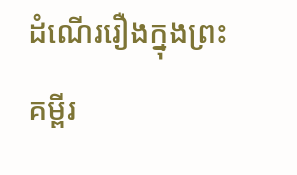ដំណើររឿងក្នុងព្រះគម្ពីរ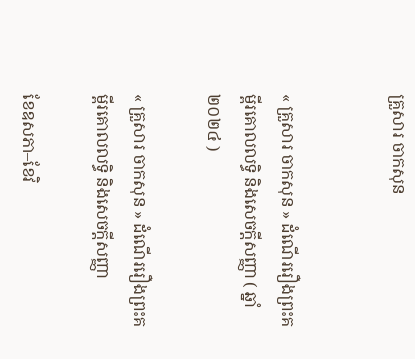គ្រួសារ ចាកសុន


« គ្រួសារ ចាកសុន » ដំណើររឿងព្រះគម្ពីរគោលលទ្ធិ និងសេចក្ដីសញ្ញា ( ឆ្នាំ២០២៤ )

« គ្រួសារ ចាកសុន » ដំណើររឿងព្រះគម្ពីរគោលលទ្ធិ និងសេចក្ដីសញ្ញា

ខែឧសភា–ខែវិ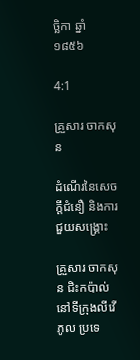ច្ឆិកា ឆ្នាំ១៨៥៦

4:1

គ្រួសារ ចាកសុន

ដំណើរនៃសេចក្តីជំនឿ និងការជួយសង្គ្រោះ

គ្រួសារ ចាកសុន ជិះកប៉ាល់នៅទីក្រុងលីវើភូល ប្រទេ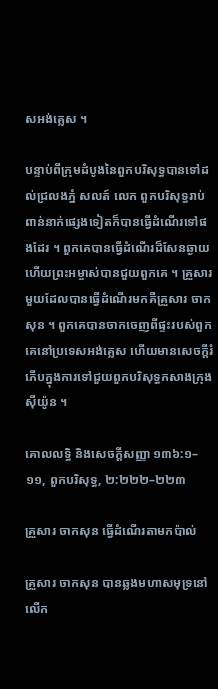សអង់គ្លេស ។

បន្ទាប់ពីក្រុមដំបូងនៃពួកបរិសុទ្ធបានទៅដល់ជ្រលងភ្នំ សលត៍ លេក ពួកបរិសុទ្ធរាប់ពាន់នាក់ផ្សេងទៀតក៏បានធ្វើដំណើរទៅផងដែរ ។ ពួកគេបានធ្វើដំណើរដ៏សែនឆ្ងាយ ហើយព្រះអម្ចាស់បានជួយពួកគេ ។ គ្រួសារមួយដែលបានធ្វើដំណើរមកគឺគ្រួសារ ចាកសុន ។ ពួកគេបានចាកចេញពីផ្ទះរបស់ពួកគេនៅប្រទេសអង់គ្លេស ហើយមានសេចក្តីរំភើបក្នុងការទៅជួយពួកបរិសុទ្ធកសាងក្រុងស៊ីយ៉ូន ។

គោលលទ្ធិ និងសេចក្តីសញ្ញា ១៣៦:១–១១, ពួកបរិសុទ្ធ, ២:២២២–២២៣

គ្រួសារ ចាកសុន ធ្វើដំណើរតាមកប៉ាល់

គ្រួសារ ចាកសុន បានឆ្លងមហាសមុទ្រនៅលើក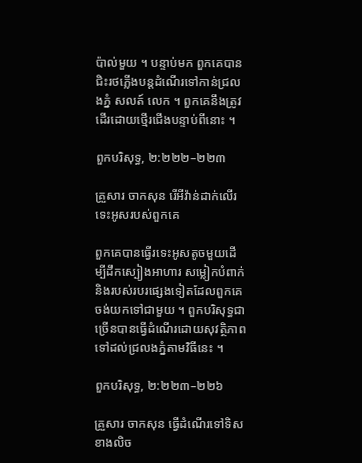ប៉ាល់មួយ ។ បន្ទាប់មក ពួកគេបានជិះរថភ្លើងបន្តដំណើរទៅកាន់ជ្រលងភ្នំ សលត៍ លេក ។ ពួកគេនឹងត្រូវដើរដោយថ្មើរជើងបន្ទាប់ពីនោះ ។

ពួកបរិសុទ្ធ, ២:២២២–២២៣

គ្រួសារ ចាកសុន រើអីវ៉ាន់ដាក់លើរទេះអូសរបស់ពួកគេ

ពួកគេបានធ្វើរទេះអូសតូចមួយដើម្បីដឹកស្បៀងអាហារ សម្លៀកបំពាក់ និងរបស់របរផ្សេងទៀតដែលពួកគេចង់យកទៅជាមួយ ។ ពួកបរិសុទ្ធជាច្រើនបានធ្វើដំណើរដោយសុវត្ថិភាពទៅដល់ជ្រលងភ្នំតាមវិធីនេះ ។

ពួកបរិសុទ្ធ, ២:២២៣–២២៦

គ្រួសារ ចាកសុន ធ្វើដំណើរទៅទិសខាងលិច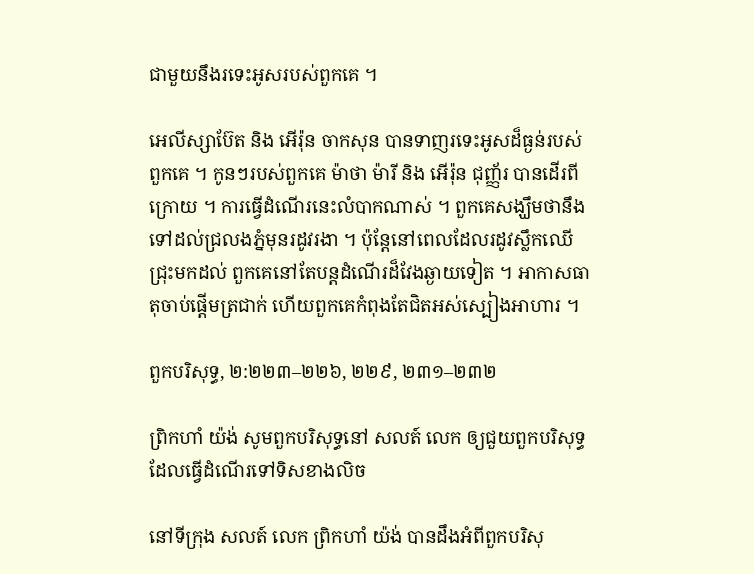ជាមួយនឹងរទេះអូសរបស់ពួកគេ ។

អេលីស្សាប៊ែត និង អើរ៉ុន ចាកសុន បានទាញរទេះអូសដ៏ធ្ងន់របស់ពួកគេ ។ កូនៗរបស់ពួកគេ ម៉ាថា ម៉ារី និង អើរ៉ុន ជុញ្ញ័រ បានដើរពីក្រោយ ។ ការធ្វើដំណើរនេះលំបាកណាស់ ។ ពួកគេសង្ឃឹមថានឹងទៅដល់ជ្រលងភ្នំមុនរដូវរងា ។ ប៉ុន្តែនៅពេលដែលរដូវស្លឹកឈើជ្រុះមកដល់ ពួកគេនៅតែបន្តដំណើរដ៏វែងឆ្ងាយទៀត ។ អាកាសធាតុចាប់ផ្តើមត្រជាក់ ហើយពួកគេកំពុងតែជិតអស់ស្បៀងអាហារ ។

ពួកបរិសុទ្ធ, ២:២២៣–២២៦, ២២៩, ២៣១–២៣២

ព្រិកហាំ យ៉ង់ សូមពួកបរិសុទ្ធនៅ សលត៍ លេក ឲ្យជួយពួកបរិសុទ្ធដែលធ្វើដំណើរទៅទិសខាងលិច

នៅទីក្រុង សលត៍ លេក ព្រិកហាំ យ៉ង់ បានដឹងអំពីពួកបរិសុ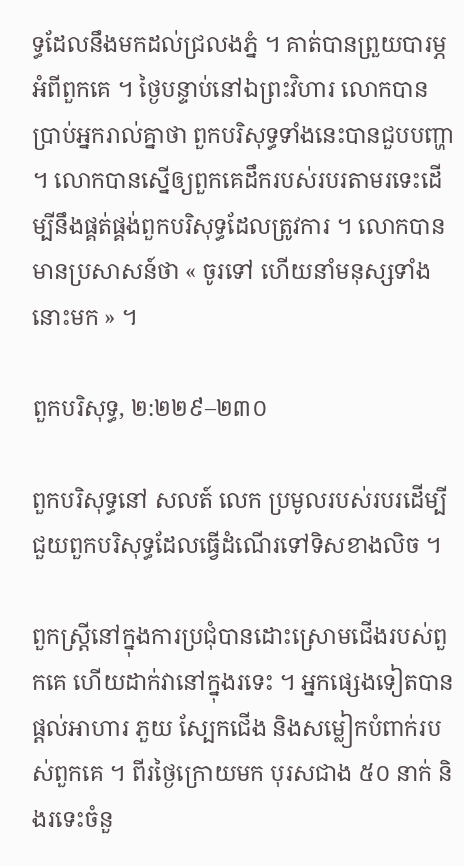ទ្ធដែលនឹងមកដល់ជ្រលងភ្នំ ។ គាត់បានព្រួយបារម្ភអំពីពួកគេ ។ ថ្ងៃបន្ទាប់នៅឯព្រះវិហារ លោកបានប្រាប់អ្នករាល់គ្នាថា ពួកបរិសុទ្ធទាំងនេះបានជួបបញ្ហា ។ លោកបានស្នើឲ្យពួកគេដឹករបស់របរតាមរទេះដើម្បីនឹងផ្គត់ផ្គង់ពួកបរិសុទ្ធដែលត្រូវការ ។ លោកបានមានប្រសាសន៍ថា « ចូរទៅ ហើយនាំមនុស្សទាំងនោះមក » ។

ពួកបរិសុទ្ធ, ២:២២៩–២៣០

ពួកបរិសុទ្ធនៅ សលត៍ លេក ប្រមូលរបស់របរដើម្បីជួយពួកបរិសុទ្ធដែលធ្វើដំណើរទៅទិសខាងលិច ។

ពួកស្ត្រីនៅក្នុងការប្រជុំបានដោះស្រោមជើងរបស់ពួកគេ ហើយដាក់វានៅក្នុងរទេះ ។ អ្នកផ្សេងទៀតបានផ្តល់អាហារ ភួយ ស្បែកជើង និងសម្លៀកបំពាក់របស់ពួកគេ ។ ពីរថ្ងៃក្រោយមក បុរសជាង ៥០ នាក់ និងរទេះចំនួ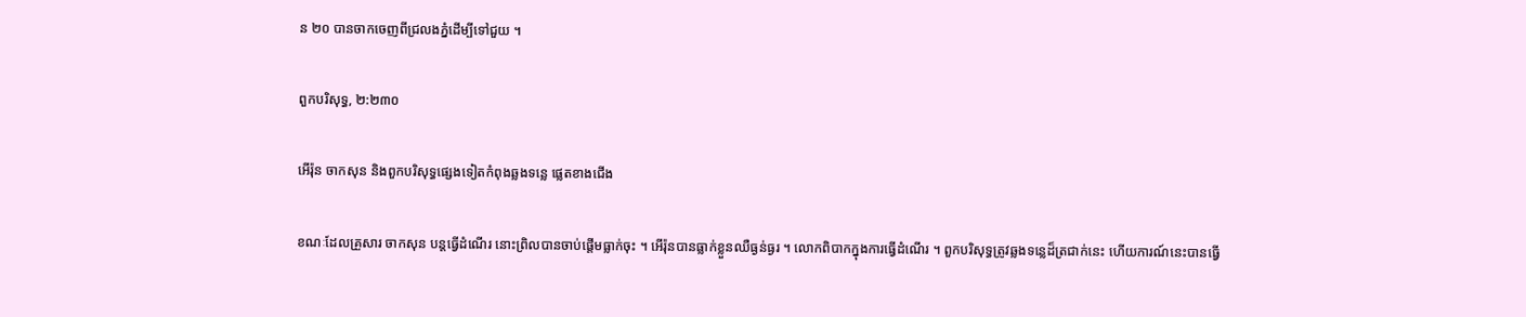ន ២០ បានចាកចេញពីជ្រលងភ្នំដើម្បីទៅជួយ ។

ពួកបរិសុទ្ធ, ២:២៣០

អើរ៉ុន ចាកសុន និងពួកបរិសុទ្ធផ្សេងទៀតកំពុងឆ្លងទន្លេ ផ្លេតខាងជើង

ខណៈដែលគ្រួសារ ចាកសុន បន្តធ្វើដំណើរ នោះព្រិលបានចាប់ផ្តើមធ្លាក់ចុះ ។ អើរ៉ុនបានធ្លាក់ខ្លួនឈឺធ្ងន់ធ្ងរ ។ លោកពិបាកក្នុងការធ្វើដំណើរ ។ ពួកបរិសុទ្ធត្រូវឆ្លងទន្លេដ៏ត្រជាក់នេះ ហើយការណ៍នេះបានធ្វើ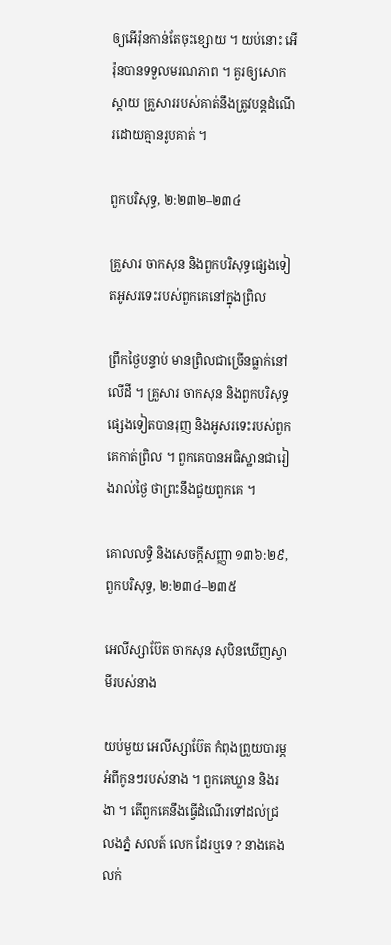ឲ្យអើរ៉ុនកាន់តែចុះខ្សោយ ។ យប់នោះ អើរ៉ុនបានទទួលមរណភាព ។ គួរឲ្យសោកស្តាយ គ្រួសាររបស់គាត់នឹងត្រូវបន្តដំណើរដោយគ្មានរូបគាត់ ។

ពួកបរិសុទ្ធ, ២:២៣២–២៣៤

គ្រួសារ ចាកសុន និងពួកបរិសុទ្ធផ្សេងទៀតអូសរទេះរបស់ពួកគេនៅក្នុងព្រិល

ព្រឹកថ្ងៃបន្ទាប់ មានព្រិលជាច្រើនធ្លាក់នៅលើដី ។ គ្រួសារ ចាកសុន និងពួកបរិសុទ្ធផ្សេងទៀតបានរុញ និងអូសរទេះរបស់ពួកគេកាត់ព្រិល ។ ពួកគេបានអធិស្ឋានជារៀងរាល់ថ្ងៃ ថាព្រះនឹងជួយពួកគេ ។

គោលលទ្ធិ និងសេចក្ដីសញ្ញា ១៣៦:២៩, ពួកបរិសុទ្ធ, ២:២៣៤–២៣៥

អេលីស្សាប៊ែត ចាកសុន សុបិនឃើញស្វាមីរបស់នាង

យប់មួយ អេលីស្សាប៊ែត កំពុងព្រួយបារម្ភអំពីកូនៗរបស់នាង ។ ពួកគេឃ្លាន និងរងា ។ តើពួកគេនឹងធ្វើដំណើរទៅដល់ជ្រលងភ្នំ សលត៍ លេក ដែរឬទេ ? នាងគេងលក់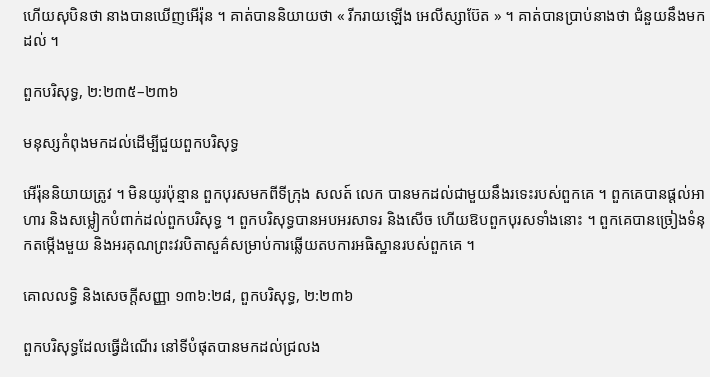ហើយសុបិនថា នាងបានឃើញអើរ៉ុន ។ គាត់បាននិយាយថា « រីករាយឡើង អេលីស្សាប៊ែត » ។ គាត់បានប្រាប់នាងថា ជំនួយនឹងមកដល់ ។

ពួកបរិសុទ្ធ, ២:២៣៥–២៣៦

មនុស្សកំពុងមកដល់ដើម្បីជួយពួកបរិសុទ្ធ

អើរ៉ុននិយាយត្រូវ ។ មិនយូរប៉ុន្មាន ពួកបុរសមកពីទីក្រុង សលត៍ លេក បានមកដល់ជាមួយនឹងរទេះរបស់ពួកគេ ។ ពួកគេបានផ្តល់អាហារ និងសម្លៀកបំពាក់ដល់ពួកបរិសុទ្ធ ។ ពួកបរិសុទ្ធបានអបអរសាទរ និងសើច ហើយឱបពួកបុរសទាំងនោះ ។ ពួកគេបានច្រៀងទំនុកតម្កើងមួយ និងអរគុណព្រះវរបិតាសួគ៌សម្រាប់ការឆ្លើយតបការអធិស្ឋានរបស់ពួកគេ ។

គោលលទ្ធិ និងសេចក្ដីសញ្ញា ១៣៦:២៨, ពួកបរិសុទ្ធ, ២:២៣៦

ពួកបរិសុទ្ធដែលធ្វើដំណើរ នៅទីបំផុតបានមកដល់ជ្រលង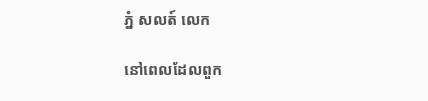ភ្នំ សលត៍ លេក

នៅពេលដែលពួក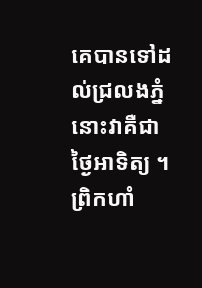គេបានទៅដល់ជ្រលងភ្នំ នោះវាគឺជាថ្ងៃអាទិត្យ ។ ព្រិកហាំ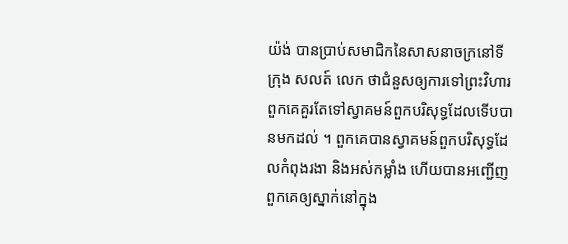យ៉ង់ បានប្រាប់សមាជិកនៃសាសនាចក្រនៅទីក្រុង សលត៍ លេក ថាជំនួសឲ្យការទៅព្រះវិហារ ពួកគេគួរតែទៅស្វាគមន៍ពួកបរិសុទ្ធដែលទើបបានមកដល់ ។ ពួកគេបានស្វាគមន៍ពួកបរិសុទ្ធដែលកំពុងរងា និងអស់កម្លាំង ហើយបានអញ្ជើញពួកគេឲ្យស្នាក់នៅក្នុង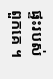ផ្ទះរបស់ពួកគេ ។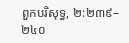ពួកបរិសុទ្ធ, ២:២៣៩–២៤០